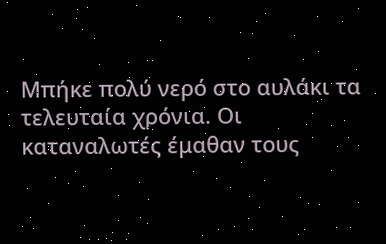Μπήκε πολύ νερό στο αυλάκι τα τελευταία χρόνια. Οι καταναλωτές έμαθαν τους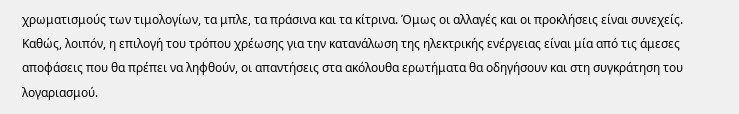χρωματισμούς των τιμολογίων, τα μπλε, τα πράσινα και τα κίτρινα. Όμως οι αλλαγές και οι προκλήσεις είναι συνεχείς. Καθώς, λοιπόν, η επιλογή του τρόπου χρέωσης για την κατανάλωση της ηλεκτρικής ενέργειας είναι μία από τις άμεσες αποφάσεις που θα πρέπει να ληφθούν, οι απαντήσεις στα ακόλουθα ερωτήματα θα οδηγήσουν και στη συγκράτηση του λογαριασμού.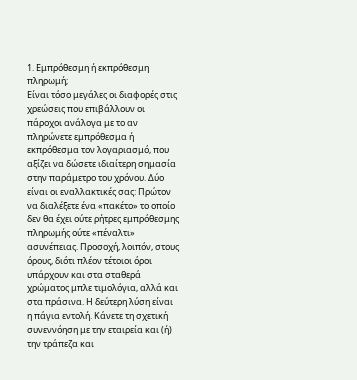1. Εμπρόθεσμη ή εκπρόθεσμη πληρωμή;
Είναι τόσο μεγάλες οι διαφορές στις χρεώσεις που επιβάλλουν οι πάροχοι ανάλογα με το αν πληρώνετε εμπρόθεσμα ή εκπρόθεσμα τον λογαριασμό, που αξίζει να δώσετε ιδιαίτερη σημασία στην παράμετρο του χρόνου. Δύο είναι οι εναλλακτικές σας: Πρώτον να διαλέξετε ένα «πακέτο» το οποίο δεν θα έχει ούτε ρήτρες εμπρόθεσμης πληρωμής ούτε «πέναλτι» ασυνέπειας. Προσοχή, λοιπόν, στους όρους, διότι πλέον τέτοιοι όροι υπάρχουν και στα σταθερά χρώματος μπλε τιμολόγια, αλλά και στα πράσινα. Η δεύτερη λύση είναι η πάγια εντολή. Κάνετε τη σχετική συνεννόηση με την εταιρεία και (ή) την τράπεζα και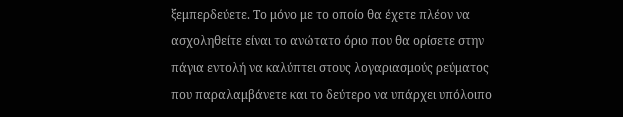ξεμπερδεύετε. Το μόνο με το οποίο θα έχετε πλέον να ασχοληθείτε είναι το ανώτατο όριο που θα ορίσετε στην πάγια εντολή να καλύπτει στους λογαριασμούς ρεύματος που παραλαμβάνετε και το δεύτερο να υπάρχει υπόλοιπο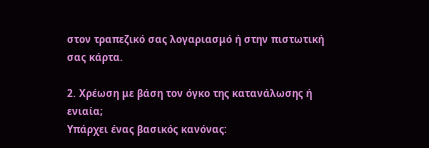στον τραπεζικό σας λογαριασμό ή στην πιστωτική σας κάρτα.

2. Χρέωση με βάση τον όγκο της κατανάλωσης ή ενιαία;
Υπάρχει ένας βασικός κανόνας: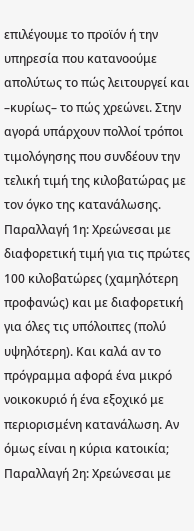επιλέγουμε το προϊόν ή την υπηρεσία που κατανοούμε απολύτως το πώς λειτουργεί και –κυρίως– το πώς χρεώνει. Στην αγορά υπάρχουν πολλοί τρόποι τιμολόγησης που συνδέουν την τελική τιμή της κιλοβατώρας με τον όγκο της κατανάλωσης. Παραλλαγή 1η: Χρεώνεσαι με διαφορετική τιμή για τις πρώτες 100 κιλοβατώρες (χαμηλότερη προφανώς) και με διαφορετική για όλες τις υπόλοιπες (πολύ υψηλότερη). Και καλά αν το πρόγραμμα αφορά ένα μικρό νοικοκυριό ή ένα εξοχικό με περιορισμένη κατανάλωση. Αν όμως είναι η κύρια κατοικία; Παραλλαγή 2η: Χρεώνεσαι με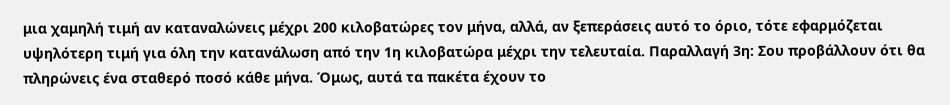μια χαμηλή τιμή αν καταναλώνεις μέχρι 200 κιλοβατώρες τον μήνα, αλλά, αν ξεπεράσεις αυτό το όριο, τότε εφαρμόζεται υψηλότερη τιμή για όλη την κατανάλωση από την 1η κιλοβατώρα μέχρι την τελευταία. Παραλλαγή 3η: Σου προβάλλουν ότι θα πληρώνεις ένα σταθερό ποσό κάθε μήνα. Όμως, αυτά τα πακέτα έχουν το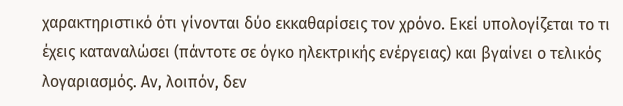χαρακτηριστικό ότι γίνονται δύο εκκαθαρίσεις τον χρόνο. Εκεί υπολογίζεται το τι έχεις καταναλώσει (πάντοτε σε όγκο ηλεκτρικής ενέργειας) και βγαίνει ο τελικός λογαριασμός. Αν, λοιπόν, δεν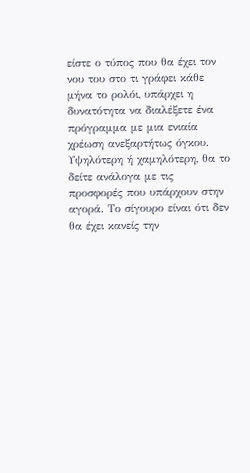είστε ο τύπος που θα έχει τον νου του στο τι γράφει κάθε μήνα το ρολόι, υπάρχει η δυνατότητα να διαλέξετε ένα πρόγραμμα με μια ενιαία χρέωση ανεξαρτήτως όγκου. Υψηλότερη ή χαμηλότερη, θα το δείτε ανάλογα με τις προσφορές που υπάρχουν στην αγορά. Το σίγουρο είναι ότι δεν θα έχει κανείς την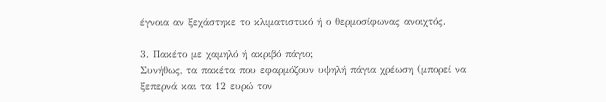έγνοια αν ξεχάστηκε το κλιματιστικό ή ο θερμοσίφωνας ανοιχτός.

3. Πακέτο με χαμηλό ή ακριβό πάγιο;
Συνήθως, τα πακέτα που εφαρμόζουν υψηλή πάγια χρέωση (μπορεί να ξεπερνά και τα 12 ευρώ τον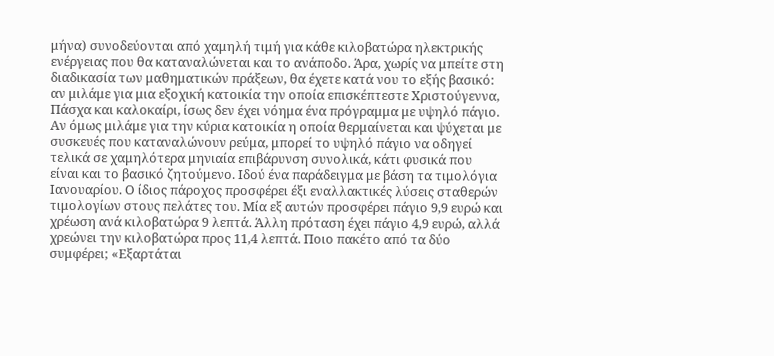μήνα) συνοδεύονται από χαμηλή τιμή για κάθε κιλοβατώρα ηλεκτρικής ενέργειας που θα καταναλώνεται και το ανάποδο. Άρα, χωρίς να μπείτε στη διαδικασία των μαθηματικών πράξεων, θα έχετε κατά νου το εξής βασικό: αν μιλάμε για μια εξοχική κατοικία την οποία επισκέπτεστε Χριστούγεννα, Πάσχα και καλοκαίρι, ίσως δεν έχει νόημα ένα πρόγραμμα με υψηλό πάγιο. Αν όμως μιλάμε για την κύρια κατοικία η οποία θερμαίνεται και ψύχεται με συσκευές που καταναλώνουν ρεύμα, μπορεί το υψηλό πάγιο να οδηγεί τελικά σε χαμηλότερα μηνιαία επιβάρυνση συνολικά, κάτι φυσικά που είναι και το βασικό ζητούμενο. Ιδού ένα παράδειγμα με βάση τα τιμολόγια Ιανουαρίου. Ο ίδιος πάροχος προσφέρει έξι εναλλακτικές λύσεις σταθερών τιμολογίων στους πελάτες του. Μία εξ αυτών προσφέρει πάγιο 9,9 ευρώ και χρέωση ανά κιλοβατώρα 9 λεπτά. Άλλη πρόταση έχει πάγιο 4,9 ευρώ, αλλά χρεώνει την κιλοβατώρα προς 11,4 λεπτά. Ποιο πακέτο από τα δύο συμφέρει; «Εξαρτάται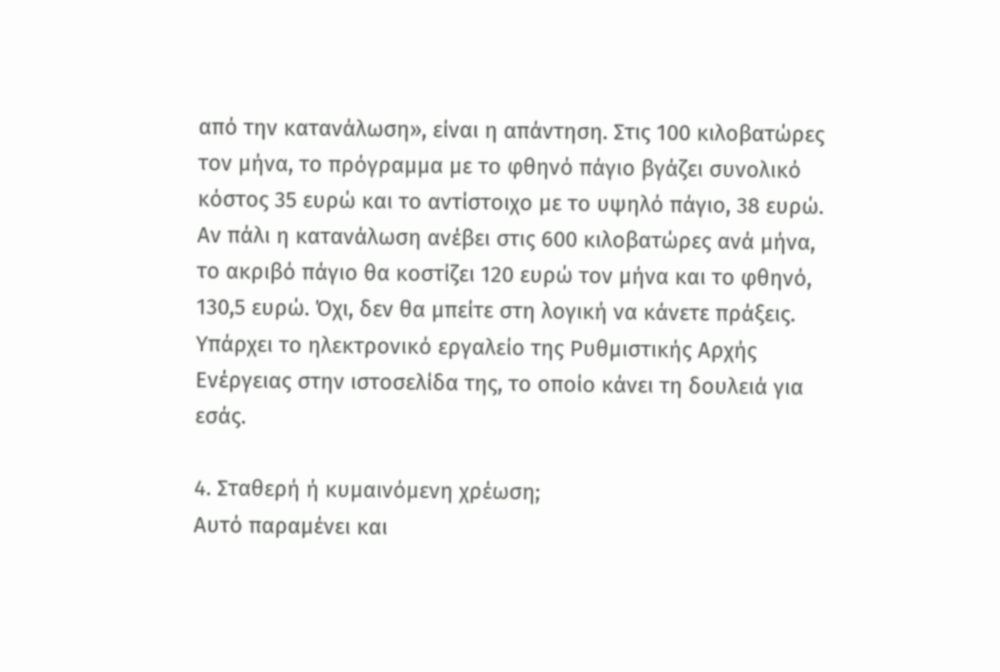από την κατανάλωση», είναι η απάντηση. Στις 100 κιλοβατώρες τον μήνα, το πρόγραμμα με το φθηνό πάγιο βγάζει συνολικό κόστος 35 ευρώ και το αντίστοιχο με το υψηλό πάγιο, 38 ευρώ. Αν πάλι η κατανάλωση ανέβει στις 600 κιλοβατώρες ανά μήνα, το ακριβό πάγιο θα κοστίζει 120 ευρώ τον μήνα και το φθηνό, 130,5 ευρώ. Όχι, δεν θα μπείτε στη λογική να κάνετε πράξεις. Υπάρχει το ηλεκτρονικό εργαλείο της Ρυθμιστικής Αρχής Ενέργειας στην ιστοσελίδα της, το οποίο κάνει τη δουλειά για εσάς.

4. Σταθερή ή κυμαινόμενη χρέωση;
Αυτό παραμένει και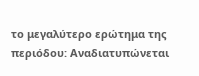το μεγαλύτερο ερώτημα της περιόδου: Αναδιατυπώνεται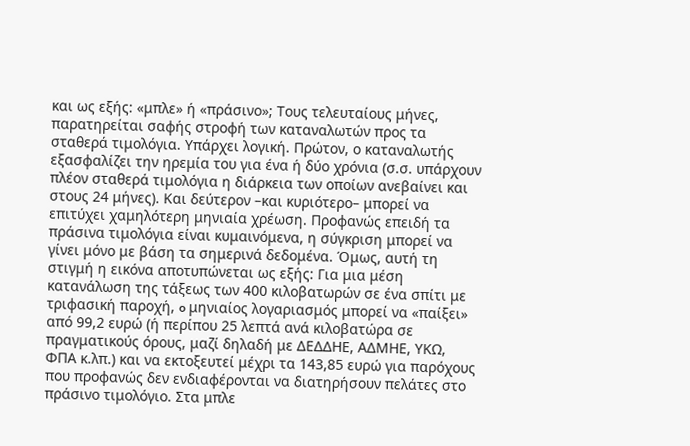και ως εξής: «μπλε» ή «πράσινο»; Τους τελευταίους μήνες, παρατηρείται σαφής στροφή των καταναλωτών προς τα σταθερά τιμολόγια. Υπάρχει λογική. Πρώτον, ο καταναλωτής εξασφαλίζει την ηρεμία του για ένα ή δύο χρόνια (σ.σ. υπάρχουν πλέον σταθερά τιμολόγια η διάρκεια των οποίων ανεβαίνει και στους 24 μήνες). Και δεύτερον –και κυριότερο– μπορεί να επιτύχει χαμηλότερη μηνιαία χρέωση. Προφανώς επειδή τα πράσινα τιμολόγια είναι κυμαινόμενα, η σύγκριση μπορεί να γίνει μόνο με βάση τα σημερινά δεδομένα. Όμως, αυτή τη στιγμή η εικόνα αποτυπώνεται ως εξής: Για μια μέση κατανάλωση της τάξεως των 400 κιλοβατωρών σε ένα σπίτι με τριφασική παροχή, o μηνιαίος λογαριασμός μπορεί να «παίξει» από 99,2 ευρώ (ή περίπου 25 λεπτά ανά κιλοβατώρα σε πραγματικούς όρους, μαζί δηλαδή με ΔΕΔΔΗΕ, ΑΔΜΗΕ, ΥΚΩ, ΦΠΑ κ.λπ.) και να εκτοξευτεί μέχρι τα 143,85 ευρώ για παρόχους που προφανώς δεν ενδιαφέρονται να διατηρήσουν πελάτες στο πράσινο τιμολόγιο. Στα μπλε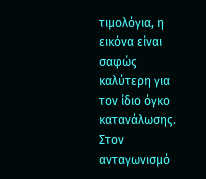τιμολόγια, η εικόνα είναι σαφώς καλύτερη για τον ίδιο όγκο κατανάλωσης. Στον ανταγωνισμό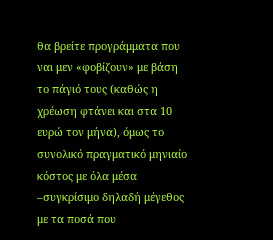θα βρείτε προγράμματα που ναι μεν «φοβίζουν» με βάση το πάγιό τους (καθώς η χρέωση φτάνει και στα 10 ευρώ τον μήνα), όμως το συνολικό πραγματικό μηνιαίο κόστος με όλα μέσα –συγκρίσιμο δηλαδή μέγεθος με τα ποσά που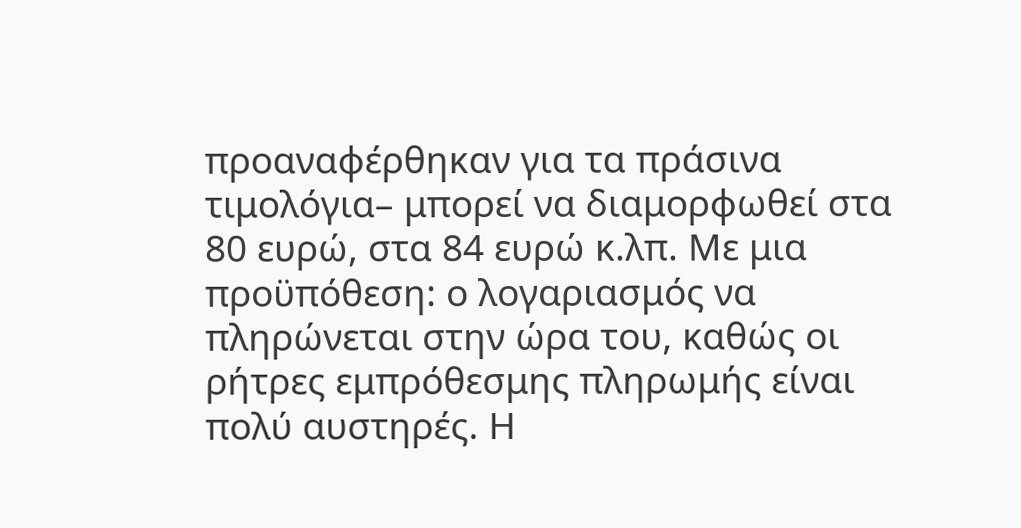προαναφέρθηκαν για τα πράσινα τιμολόγια– μπορεί να διαμορφωθεί στα 80 ευρώ, στα 84 ευρώ κ.λπ. Με μια προϋπόθεση: ο λογαριασμός να πληρώνεται στην ώρα του, καθώς οι ρήτρες εμπρόθεσμης πληρωμής είναι πολύ αυστηρές. Η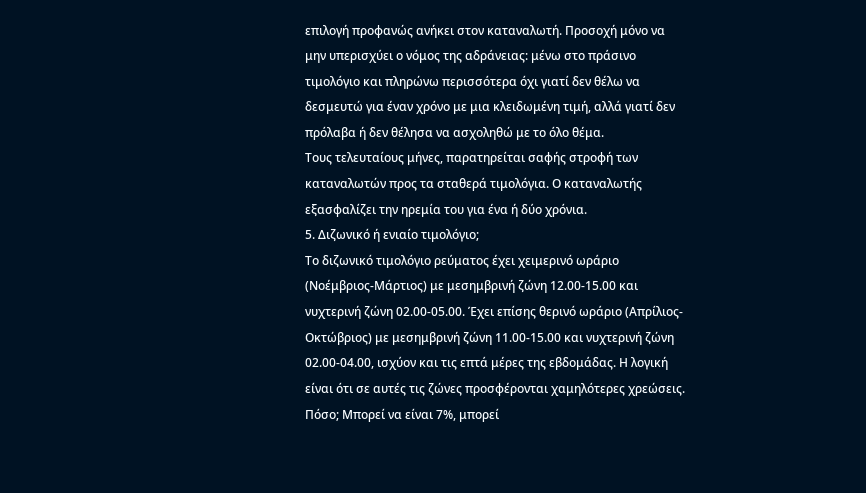επιλογή προφανώς ανήκει στον καταναλωτή. Προσοχή μόνο να μην υπερισχύει ο νόμος της αδράνειας: μένω στο πράσινο τιμολόγιο και πληρώνω περισσότερα όχι γιατί δεν θέλω να δεσμευτώ για έναν χρόνο με μια κλειδωμένη τιμή, αλλά γιατί δεν πρόλαβα ή δεν θέλησα να ασχοληθώ με το όλο θέμα.
Τους τελευταίους μήνες, παρατηρείται σαφής στροφή των καταναλωτών προς τα σταθερά τιμολόγια. Ο καταναλωτής εξασφαλίζει την ηρεμία του για ένα ή δύο χρόνια.
5. Διζωνικό ή ενιαίο τιμολόγιο;
Το διζωνικό τιμολόγιο ρεύματος έχει χειμερινό ωράριο (Νοέμβριος-Μάρτιος) με μεσημβρινή ζώνη 12.00-15.00 και νυχτερινή ζώνη 02.00-05.00. Έχει επίσης θερινό ωράριο (Απρίλιος-Οκτώβριος) με μεσημβρινή ζώνη 11.00-15.00 και νυχτερινή ζώνη 02.00-04.00, ισχύον και τις επτά μέρες της εβδομάδας. Η λογική είναι ότι σε αυτές τις ζώνες προσφέρονται χαμηλότερες χρεώσεις. Πόσο; Μπορεί να είναι 7%, μπορεί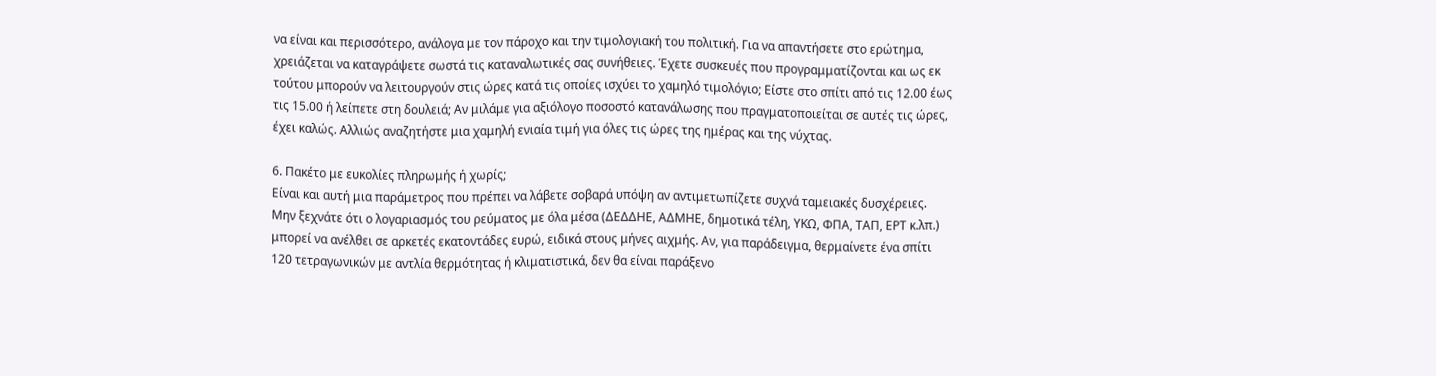να είναι και περισσότερο, ανάλογα με τον πάροχο και την τιμολογιακή του πολιτική. Για να απαντήσετε στο ερώτημα, χρειάζεται να καταγράψετε σωστά τις καταναλωτικές σας συνήθειες. Έχετε συσκευές που προγραμματίζονται και ως εκ τούτου μπορούν να λειτουργούν στις ώρες κατά τις οποίες ισχύει το χαμηλό τιμολόγιο; Είστε στο σπίτι από τις 12.00 έως τις 15.00 ή λείπετε στη δουλειά; Αν μιλάμε για αξιόλογο ποσοστό κατανάλωσης που πραγματοποιείται σε αυτές τις ώρες, έχει καλώς. Αλλιώς αναζητήστε μια χαμηλή ενιαία τιμή για όλες τις ώρες της ημέρας και της νύχτας.

6. Πακέτο με ευκολίες πληρωμής ή χωρίς;
Είναι και αυτή μια παράμετρος που πρέπει να λάβετε σοβαρά υπόψη αν αντιμετωπίζετε συχνά ταμειακές δυσχέρειες. Μην ξεχνάτε ότι ο λογαριασμός του ρεύματος με όλα μέσα (ΔΕΔΔΗΕ, ΑΔΜΗΕ, δημοτικά τέλη, ΥΚΩ, ΦΠΑ, ΤΑΠ, ΕΡΤ κ.λπ.) μπορεί να ανέλθει σε αρκετές εκατοντάδες ευρώ, ειδικά στους μήνες αιχμής. Αν, για παράδειγμα, θερμαίνετε ένα σπίτι 120 τετραγωνικών με αντλία θερμότητας ή κλιματιστικά, δεν θα είναι παράξενο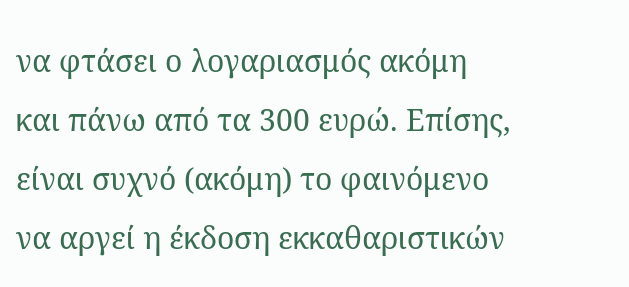να φτάσει ο λογαριασμός ακόμη και πάνω από τα 300 ευρώ. Επίσης, είναι συχνό (ακόμη) το φαινόμενο να αργεί η έκδοση εκκαθαριστικών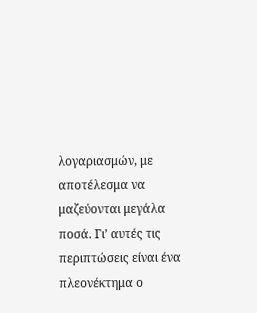λογαριασμών, με αποτέλεσμα να μαζεύονται μεγάλα ποσά. Γι’ αυτές τις περιπτώσεις είναι ένα πλεονέκτημα ο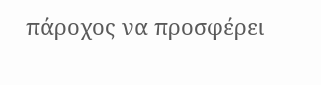πάροχος να προσφέρει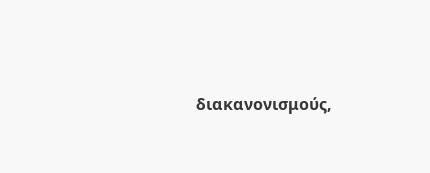διακανονισμούς,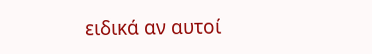ειδικά αν αυτοί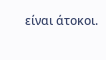είναι άτοκοι.